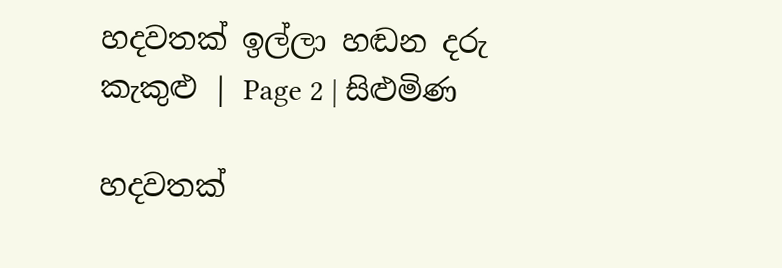හදවතක් ඉල්ලා හඬන දරු කැකුළු | Page 2 | සිළුමිණ

හදවතක්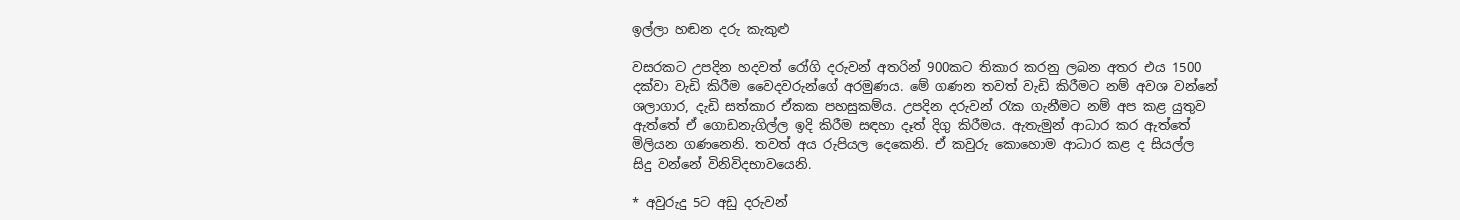ඉල්ලා හඬන දරු කැකුළු

වසරකට උපදින හදවත් රෝගි දරුවන් අතරින් 900කට තිකාර කරනු ලබන අතර එය 1500 දක්වා වැඩි කිරීම වෛදවරුන්ගේ අරමුණය. මේ ගණන තවත් වැඩි කිරීමට නම් අවශ වන්නේ ශලාගාර, දැඩි සත්කාර ඒකක පහසුකම්ය. උපදින දරුවන් රැක ගැනීමට නම් අප කළ යුතුව ඇත්තේ ඒ ගොඩනැගිල්ල ඉදි කිරීම සඳහා දෑත් දිගු කිරීමය. ඇතැමුන් ආධාර කර ඇත්තේ මිලියන ගණනෙනි. තවත් අය රුපියල දෙකෙනි. ඒ කවුරු කොහොම ආධාර කළ ද සියල්ල සිදු වන්නේ විනිවිදභාවයෙනි.

* අවුරුදු 5ට අඩු දරුවන්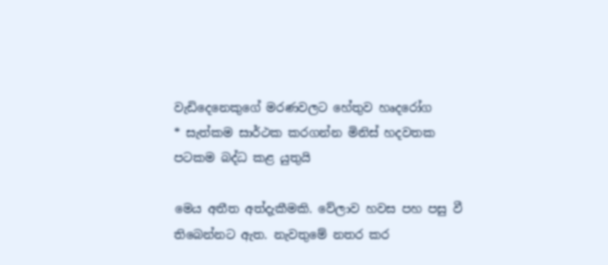වැඩිදෙනෙකුගේ මරණවලට හේතුව හෘදරෝග
* සැත්කම සාර්ථක කරගන්න මිනිස් හදවතක පටකම බද්ධ කළ යුතුයි

මෙය අතීත අත්දැකීමකි. වේලාව හවස පහ පසු වී තිබෙන්නට ඇත. නැවතුමේ නතර කර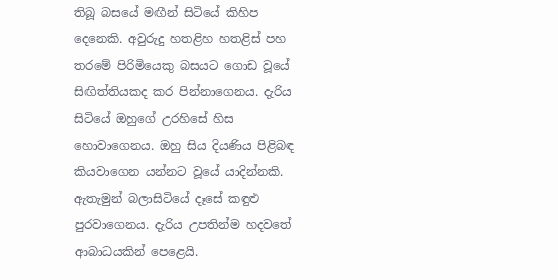තිබූ බසයේ මඟීන් සිටියේ කිහිප දෙනෙකි. අවුරුදු හතළිහ හතළිස් පහ තරමේ පිරිමියෙකු බසයට ගොඩ වූයේ සිඟිත්තියකද කර පින්නාගෙනය. දැරිය සිටියේ ඔහුගේ උරහිසේ හිස හොවාගෙනය. ඔහු සිය දියණිය පිළිබඳ කියවාගෙන යන්නට වූයේ යාදින්නකි. ඇතැමුන් බලාසිටියේ දෑසේ කඳුළු පුරවාගෙනය. දැරිය උපතින්ම හදවතේ ආබාධයකින් පෙළෙයි.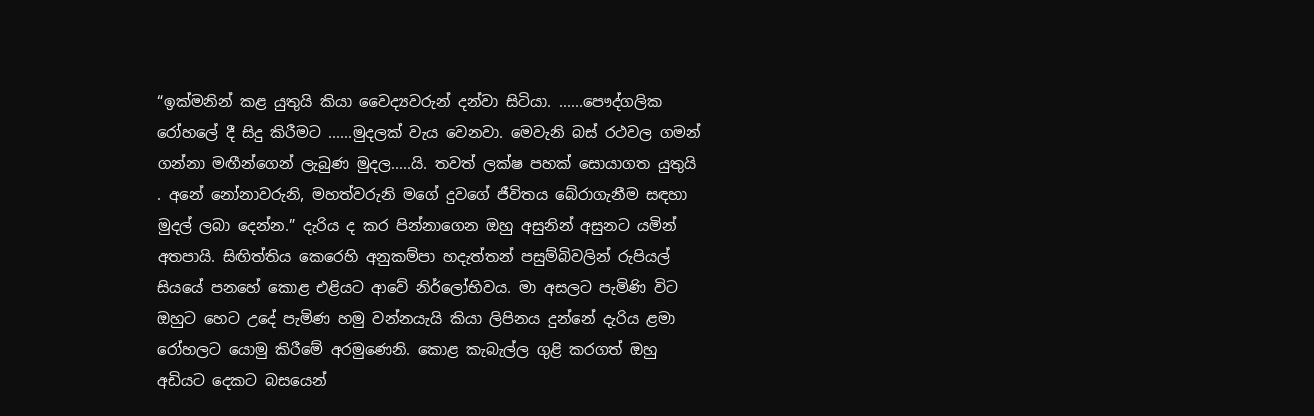“ඉක්මනින් කළ යුතුයි කියා වෛද්‍යවරුන් දන්වා සිටියා. ......පෞද්ගලික රෝහලේ දී සිදු කිරීමට ......මුදලක් වැය වෙනවා. මෙවැනි බස් රථවල ගමන් ගන්නා මඟීන්ගෙන් ලැබුණ මුදල.....යි. තවත් ලක්ෂ පහක් සොයාගත යුතුයි . අනේ නෝනාවරුනි, මහත්වරුනි මගේ දුවගේ ජීවිතය බේරාගැනීම සඳහා මුදල් ලබා දෙන්න.” දැරිය ද කර පින්නාගෙන ඔහු අසුනින් අසුනට යමින් අතපායි. සිඟිත්තිය කෙරෙහි අනුකම්පා හදැත්තන් පසුම්බිවලින් රුපියල් සියයේ පනහේ කොළ එළියට ආවේ නිර්ලෝභිවය. මා අසලට පැමිණි විට ඔහුට හෙට උදේ පැමිණ හමු වන්නයැයි කියා ලිපිනය දුන්නේ දැරිය ළමා රෝහලට යොමු කිරීමේ අරමුණෙනි. කොළ කැබැල්ල ගුළි කරගත් ඔහු අඩියට දෙකට බසයෙන්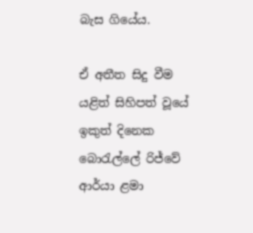බැස ගියේය.

ඒ අතීත සිදු වීම යළිත් සිහිපත් වූයේ ඉකුත් දිනෙක බොරැල්ලේ රිජ්වේ ආර්යා ළමා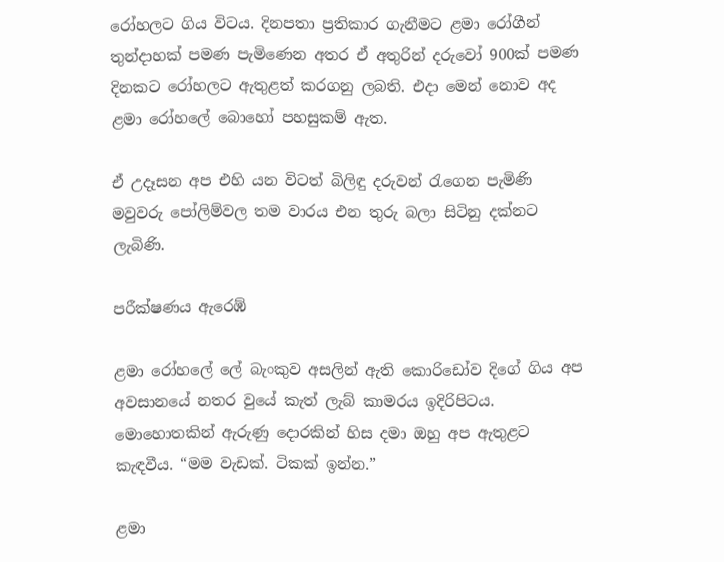රෝහලට ගිය විටය. දිනපතා ප්‍රතිකාර ගැනීමට ළමා රෝගීන් තුන්දාහක් පමණ පැමිණෙන අතර ඒ අතුරින් දරුවෝ 900ක් පමණ දිනකට රෝහලට ඇතුළත් කරගනු ලබති. එදා මෙන් නොව අද ළමා රෝහලේ බොහෝ පහසුකම් ඇත.

ඒ උදෑසන අප එහි යන විටත් බිලිඳු දරුවන් රැගෙන පැමිණි මවුවරු පෝලිම්වල තම වාරය එන තුරු බලා සිටිනු දක්නට ලැබිණි.

පරීක්ෂණය ඇර‍ෙඹ්

ළමා රෝහලේ ලේ බැංකුව අසලින් ඇති කොරිඩෝව දිගේ ගිය අප අවසානයේ නතර වුයේ කැත් ලැබ් කාමරය ඉදිරිපිටය. මොහොතකින් ඇරුණු දොරකින් හිස දමා ඔහු අප ඇතුළට කැඳවීය. “මම වැඩක්. ටිකක් ඉන්න.”

ළමා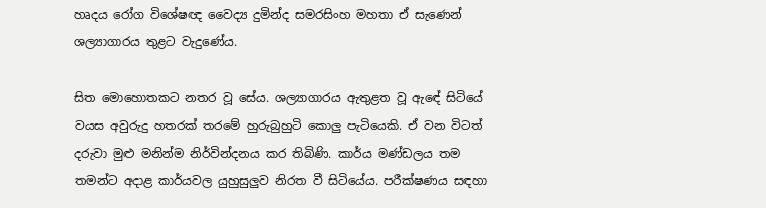හෘදය රෝග විශේෂඥ වෛද්‍ය දුමින්ද සමරසිංහ මහතා ඒ සැණෙන් ශල්‍යාගාරය තුළට වැදුණේය.

සිත මොහොතකට නතර වූ සේය. ශල්‍යාගාරය ඇතුළත වූ ඇඳේ සිටියේ වයස අවුරුදු හතරක් තරමේ හුරුබුහුටි කොලු පැටියෙකි. ඒ වන විටත් දරුවා මුළු මනින්ම නිර්වින්දනය කර තිබිණි. කාර්ය මණ්ඩලය තම තමන්ට අදාළ කාර්යවල යුහුසුලුව නිරත වී සිටියේය. පරීක්ෂණය සඳහා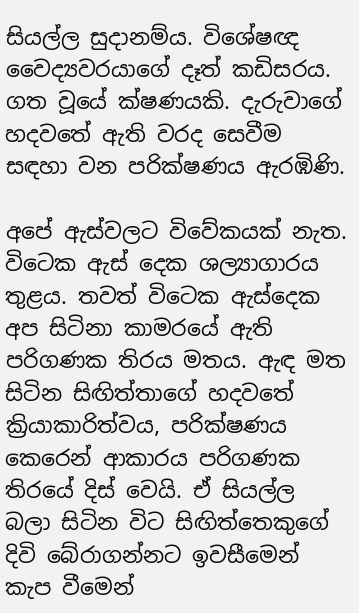සියල්ල සුදානම්ය. විශේෂඥ වෛද්‍යවරයාගේ දෑත් කඩිසරය. ගත වූයේ ක්ෂණයකි. දැරුවාගේ හදවතේ ඇති වරද සෙවීම සඳහා වන පරික්ෂණය ඇරඹිණි.

අපේ ඇස්වලට විවේකයක් නැත. විටෙක ඇස් දෙක ශල්‍යාගාරය තුළය. තවත් විටෙක ඇස්දෙක අප සිටිනා කාමරයේ ඇති පරිගණක තිරය මතය. ඇඳ මත සිටින සිඟිත්තාගේ හදවතේ ක්‍රියාකාරිත්වය, පරික්ෂණය කෙරෙන් ආකාරය පරිගණක තිරයේ දිස් වෙයි. ඒ සියල්ල බලා සිටින විට සිඟිත්තෙකුගේ දිවි බේරාගන්නට ඉවසීමෙන් කැප වීමෙන්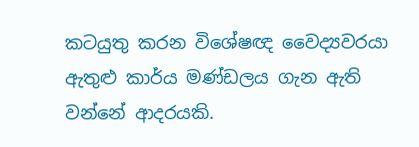කටයුතු කරන විශේෂඥ වෛද්‍යවරයා ඇතුළු කාර්ය මණ්ඩලය ගැන ඇති වන්නේ ආදරයකි.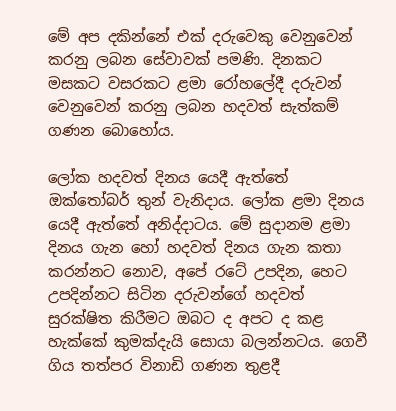මේ අප දකින්නේ එක් දරුවෙකු වෙනුවෙන් කරනු ලබන සේවාවක් පමණි. දිනකට මසකට වසරකට ළමා රෝහලේදී දරුවන් වෙනුවෙන් කරනු ලබන හදවත් සැත්කම් ගණන බොහෝය.

ලෝක හදවත් දිනය යෙදී ඇත්තේ ඔක්තෝබර් තුන් වැනිදාය. ලෝක ළමා දිනය යෙදී ඇත්තේ අනිද්දාටය. මේ සුදානම ළමා දිනය ගැන හෝ හදවත් දිනය ගැන කතා කරන්නට නොව, අපේ රටේ උපදින, හෙට උපදින්නට සිටින දරුවන්ගේ හදවත් සුරක්ෂිත කිරීමට ඔබට ද අපට ද කළ හැක්කේ කුමක්දැයි සොයා බලන්නටය. ගෙවී ගිය තත්පර විනාඩි ගණන තුළදී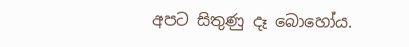අපට සිතුණු දෑ බොහෝය.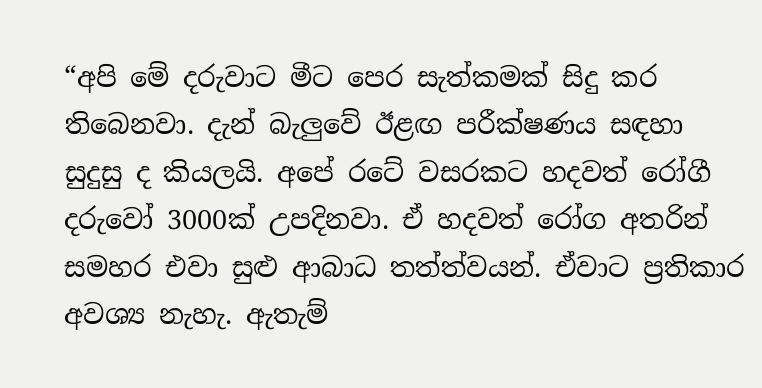“අපි මේ දරුවාට මීට පෙර සැත්කමක් සිදු කර තිබෙනවා. දැන් බැලුවේ ඊළඟ පරීක්ෂණය සඳහා සුදුසු ද කියලයි. අපේ රටේ වසරකට හදවත් රෝගී දරුවෝ 3000ක් උපදිනවා. ඒ හදවත් රෝග අතරින් සමහර එවා සුළු ආබාධ තත්ත්වයන්. ඒවාට ප්‍රතිකාර අවශ්‍ය නැහැ. ඇතැම්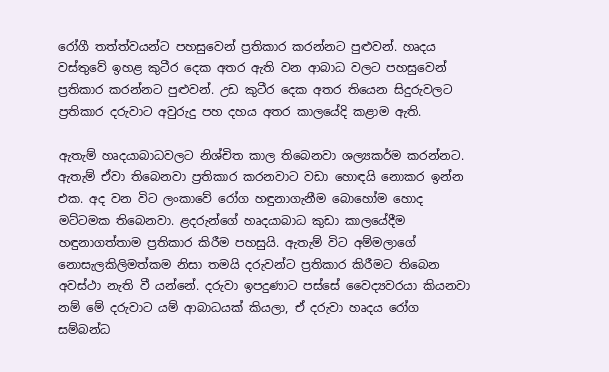රෝගී තත්ත්වයන්ට පහසුවෙන් ප්‍රතිකාර කරන්නට පුළුවන්. හෘදය වස්තුවේ ඉහළ කුටීර දෙක අතර ඇති වන ආබාධ වලට පහසුවෙන් ප්‍රතිකාර කරන්නට පුළුවන්. උඩ කුටීර දෙක අතර තියෙන සිදුරුවලට ප්‍රතිකාර දරුවාට අවුරුදු පහ දහය අතර කාලයේදි කළාම ඇති.

ඇතැම් හෘදයාබාධවලට නිශ්චිත කාල තිබෙනවා ශල්‍යකර්ම කරන්නට. ඇතැම් ඒවා තිබෙනවා ප්‍රතිකාර කරනවාට වඩා හොඳයි නොකර ඉන්න එක. අද වන විට ලංකාවේ රෝග හඳුනාගැනීම බොහෝම හොද මට්ටමක තිබෙනවා. ළදරුන්ගේ හෘදයාබාධ කුඩා කාලයේදීම හඳුනාගත්තාම ප්‍රතිකාර කිරීම පහසුයි. ඇතැම් විට අම්මලාගේ නොසැලකිලිමත්කම නිසා තමයි දරුවන්ට ප්‍රතිකාර කිරීමට තිබෙන අවස්ථා නැති වී යන්නේ. දරුවා ඉපදුණාට පස්සේ වෛද්‍යවරයා කියනවා නම් මේ දරුවාට යම් ආබාධයක් කියලා, ඒ දරුවා හෘදය රෝග සම්බන්ධ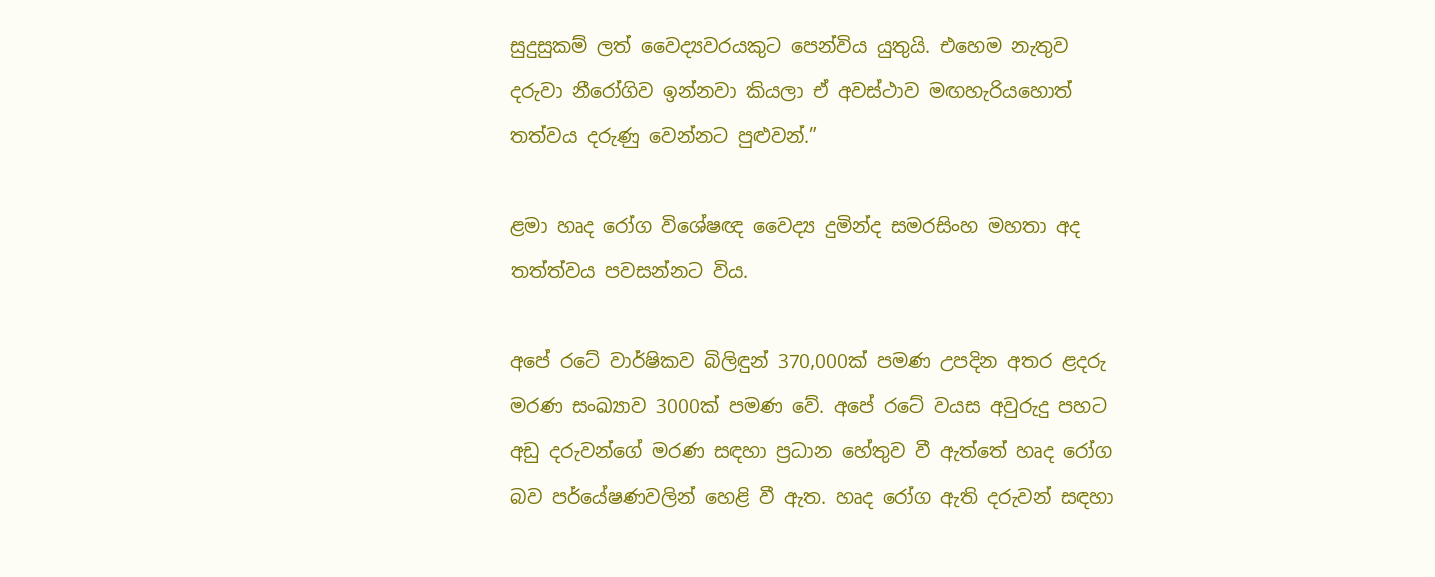සුදුසුකම් ලත් වෛද්‍යවරයකුට පෙන්විය යුතුයි. එහෙම නැතුව දරුවා නීරෝගිව ඉන්නවා කියලා ඒ අවස්ථාව මඟහැරියහොත් තත්වය දරුණු වෙන්නට පුළුවන්.”

ළමා හෘද රෝග විශේෂඥ වෛද්‍ය දුමින්ද සමරසිංහ මහතා අද තත්ත්වය පවසන්නට විය.

අපේ රටේ වාර්ෂිකව බිලිඳුන් 370,000ක් පමණ උපදින අතර ළදරු මරණ සංඛ්‍යාව 3000ක් පමණ වේ. අපේ රටේ වයස අවුරුදු පහට අඩු දරුවන්ගේ මරණ සඳහා ප්‍රධාන හේතුව වී ඇත්තේ හෘද රෝග බව පර්යේෂණවලින් හෙළි වී ඇත. හෘද රෝග ඇති දරුවන් සඳහා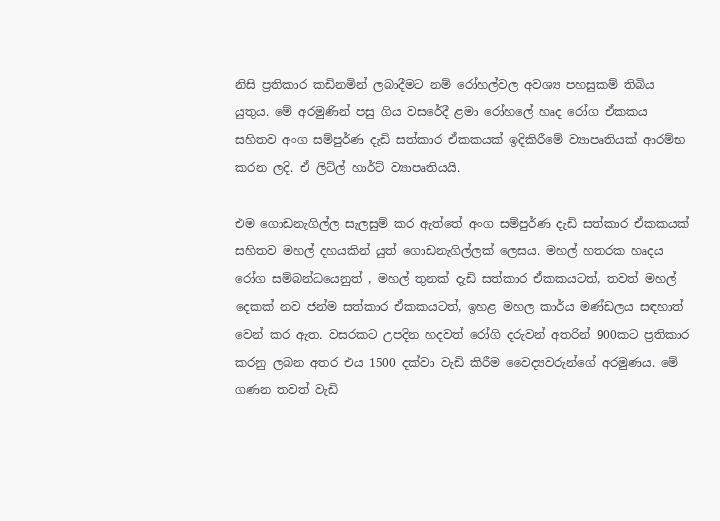නිසි ප්‍රතිකාර කඩිනමින් ලබාදීමට නම් රෝහල්වල අවශ්‍ය පහසුකම් තිබිය යුතුය. මේ අරමුණින් පසු ගිය වසරේදී ළමා රෝහලේ හෘද රෝග ඒකකය සහිතව අංග සම්පුර්ණ දැඩි සත්කාර ඒකකයක් ඉදිකිරීමේ ව්‍යාපෘතියක් ආරම්භ කරන ලදි. ඒ ලිට්ල් හාර්ට් ව්‍යාපෘතියයි.

එම ගොඩනැගිල්ල සැලසුම් කර ඇත්තේ අංග සම්පුර්ණ දැඩි සත්කාර ඒකකයක් සහිතව මහල් දහයකින් යුත් ගොඩනැගිල්ලක් ලෙසය. මහල් හතරක හෘදය රෝග සම්බන්ධයෙනුත් , මහල් තුනක් දැඩි සත්කාර ඒකකයටත්, තවත් මහල් දෙකක් නව ජන්ම සත්කාර ඒකකයටත්, ඉහළ මහල කාර්ය මණ්ඩලය සඳහාත් වෙන් කර ඇත. වසරකට උපදින හදවත් රෝගි දරුවන් අතරින් 900කට ප්‍රතිකාර කරනු ලබන අතර එය 1500 දක්වා වැඩි කිරීම වෛද්‍යවරුන්ගේ අරමුණය. මේ ගණන තවත් වැඩි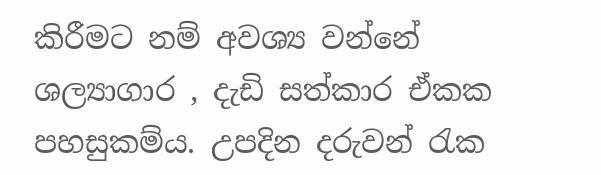කිරීමට නම් අවශ්‍ය වන්නේ ශල්‍යාගාර , දැඩි සත්කාර ඒකක පහසුකම්ය. උපදින දරුවන් රැක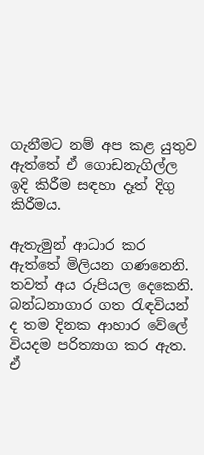ගැනීමට නම් අප කළ යුතුව ඇත්තේ ඒ ගොඩනැගිල්ල ඉදි කිරීම සඳහා දෑත් දිගු කිරීමය.

ඇතැමුන් ආධාර කර ඇත්තේ මිලියන ගණනෙනි. තවත් අය රුපියල දෙකෙනි. බන්ධනාගාර ගත රැඳවියන් ද තම දිනක ආහාර වේලේ වියදම පරිත්‍යාග කර ඇත. ඒ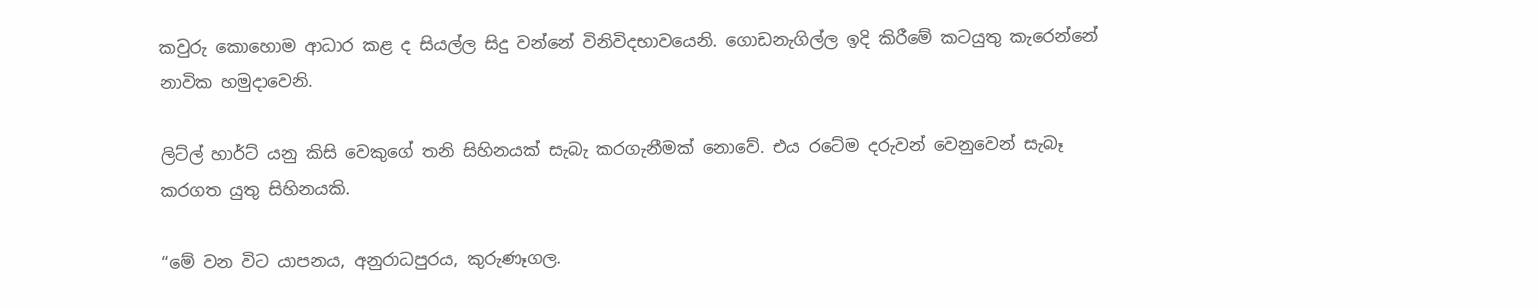කවුරු කොහොම ආධාර කළ ද සියල්ල සිදු වන්නේ විනිවිදභාවයෙනි. ගොඩනැගිල්ල ඉදි කිරීමේ කටයුතු කැරෙන්නේ නාවික හමුදාවෙනි.

ලිට්ල් හාර්ට් යනු කිසි වෙකුගේ තනි සිහිනයක් සැබැ කරගැනීමක් නොවේ. එය රටේම දරුවන් වෙනුවෙන් සැබෑ කරගත යුතු සිහිනයකි.

“මේ වන විට යාපනය, අනුරාධපුරය, කුරුණෑගල.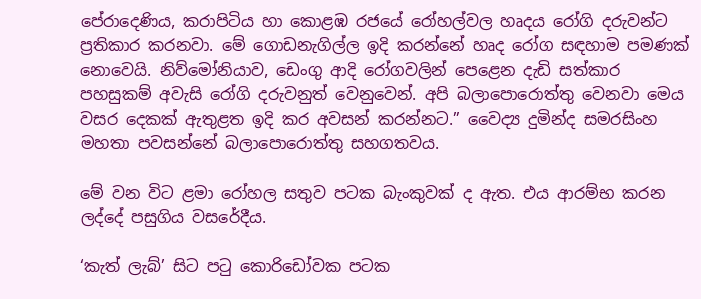පේරාදෙණිය, කරාපිටිය හා කොළඹ රජයේ රෝහල්වල හෘදය රෝගි දරුවන්ට ප්‍රතිකාර කරනවා. මේ ගොඩනැගිල්ල ඉදි කරන්නේ හෘද රෝග සඳහාම පමණක් නොවෙයි. නිව්මෝනියාව, ඩෙංගු ආදි රෝගවලින් පෙළෙන දැඩි සත්කාර පහසුකම් අවැසි රෝගි දරුවනුත් වෙනුවෙන්. අපි බලාපොරොත්තු වෙනවා මෙය වසර දෙකක් ඇතුළත ඉදි කර අවසන් කරන්නට.” වෛද්‍ය දුමින්ද සමරසිංහ මහතා පවසන්නේ බලාපොරොත්තු සහගතවය.

මේ වන විට ළමා රෝහල සතුව පටක බැංකුවක් ද ඇත. එය ආරම්භ කරන ලද්දේ පසුගිය වසරේදීය.

‘කැත් ලැබ්’ සිට පටු කොරිඩෝවක පටක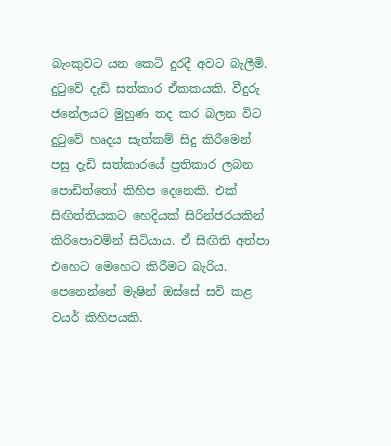බැංකුවට යන කෙටි දුරදී අවට බැලීමි. දුටුවේ දැඩි සත්කාර ඒකකයකි. වීදුරු ජනේලයට මුහුණ තද කර බලන විට දුටුවේ හෘදය සැත්කම් සිදු කිරීමෙන් පසු දැඩි සත්කාරයේ ප්‍රතිකාර ලබන පොඩිත්තෝ කිහිප දෙනෙකි. එක් සිඟිත්තියකට හෙදියක් සිරින්ජරයකින් කිරිපොවමින් සිටියාය. ඒ සිඟිති අත්පා එහෙට මෙහෙට කිරීමට බැරිය. පෙනෙන්නේ මැෂින් ඔස්සේ සවි කළ වයර් කිහිපයකි.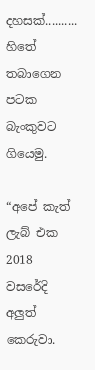දහසක්.......... හිතේ තබාගෙන පටක බැංකුවට ගියෙමු.

“අපේ කැත් ලැබ් එක 2018 වසරේදි අලුත් කෙරුවා.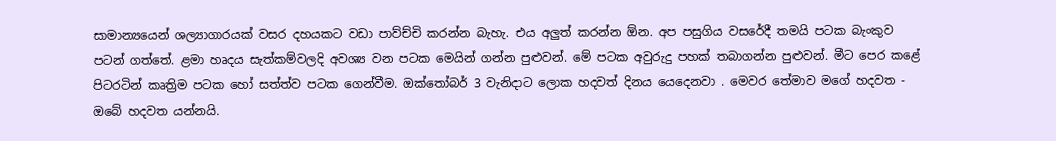සාමාන්‍යයෙන් ශල්‍යාගාරයක් වසර දහයකට වඩා පාව්ච්චි කරන්න බැහැ. එය අලුත් කරන්න ඕන. අප පසුගිය වසරේදී තමයි පටක බැංකුව පටන් ගත්තේ. ළමා හෘදය සැත්කම්වලදි අවශ්‍ය වන පටක මෙයින් ගන්න පුළුවන්. මේ පටක අවුරුදු පහක් තබාගන්න පුළුවන්. මීට පෙර කළේ පිටරටින් කෘත්‍රිම පටක හෝ සත්ත්ව පටක ගෙන්වීම. ඔක්තෝබර් 3 වැනිදාට ලොක හදවත් දිනය යෙදෙනවා . මෙවර තේමාව මගේ හදවත - ඔබේ හදවත යන්නයි.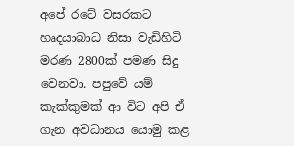අපේ රටේ වසරකට හෘදයාබාධ නිසා වැඩිහිටි මරණ 2800ක් පමණ සිදු වෙනවා. පපුවේ යම් කැක්කුමක් ආ විට අපි ඒ ගැන අවධානය යොමු කළ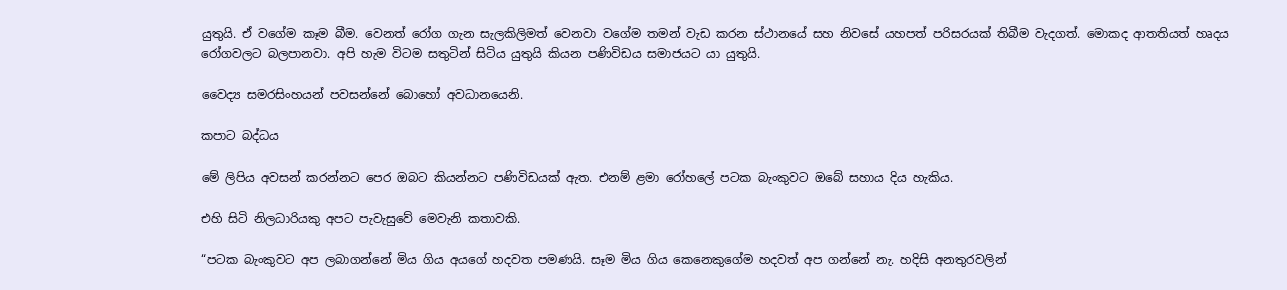යුතුයි. ඒ වගේම කෑම බීම. වෙනත් රෝග ගැන සැලකිලිමත් වෙනවා වගේම තමන් වැඩ කරන ස්ථානයේ සහ නිවසේ යහපත් පරිසරයක් තිබීම වැදගත්. මොකද ආතතියත් හෘදය රෝගවලට බලපානවා. අපි හැම විටම සතුටින් සිටිය යුතුයි කියන පණිවිඩය සමාජයට යා යුතුයි.

වෛද්‍ය සමරසිංහයන් පවසන්නේ බොහෝ අවධානයෙනි.

කපාට බද්ධය

මේ ලිපිය අවසන් කරන්නට පෙර ඔබට කියන්නට පණිවිඩයක් ඇත. එනම් ළමා රෝහලේ පටක බැංකුවට ඔබේ සහාය දිය හැකිය.

එහි සිටි නිලධාරියකු අපට පැවැසුවේ මෙවැනි කතාවකි.

“පටක බැංකුවට අප ලබාගන්නේ මිය ගිය අයගේ හදවත පමණයි. සෑම මිය ගිය කෙනෙකුගේම හදවත් අප ගන්නේ නැ. හදිසි අනතුරවලින්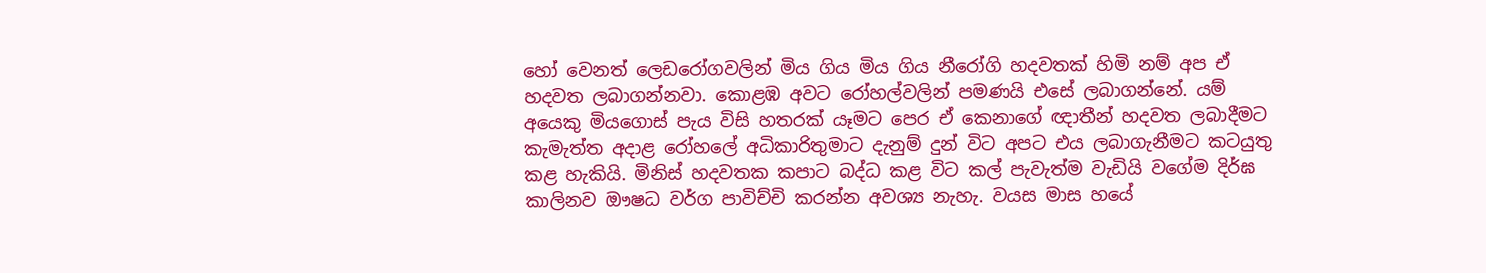හෝ වෙනත් ලෙඩරෝගවලින් මිය ගිය මිය ගිය නීරෝගි හදවතක් හිමි නම් අප ඒ හදවත ලබාගන්නවා. කොළඹ අවට රෝහල්වලින් පමණයි එසේ ලබාගන්නේ. යම් අයෙකු මියගොස් පැය විසි හතරක් යෑමට පෙර ඒ කෙනාගේ ඥාතීන් හදවත ලබාදීමට කැමැත්ත අදාළ රෝහලේ අධිකාරිතුමාට දැනුම් දුන් විට අපට එය ලබාගැනීමට කටයුතු කළ හැකියි. මිනිස් හදවතක කපාට බද්ධ කළ විට කල් පැවැත්ම වැඩියි වගේම දිර්ඝ කාලිනව ඖෂධ වර්ග පාවිච්චි කරන්න අවශ්‍ය නැහැ. වයස මාස හයේ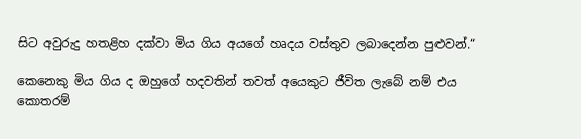සිට අවුරුදු හතළිහ දක්වා මිය ගිය අයගේ හෘදය වස්තුව ලබාදෙන්න පුළුවන්.“

කෙනෙකු මිය ගිය ද ඔහුගේ හදවතින් තවත් අයෙකුට ජීවිත ලැබේ නම් එය කොතරම්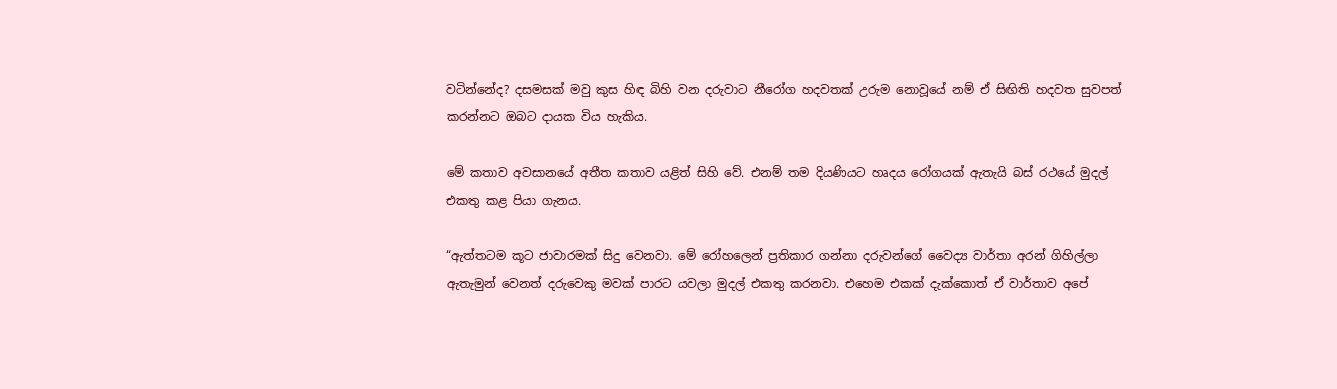වටින්නේද? දසමසක් මවු කුස හිඳ බිහි වන දරුවාට නීරෝග හදවතක් උරුම නොවූයේ නම් ඒ සිඟිති හදවත සුවපත් කරන්නට ඔබට දායක විය හැකිය.

මේ කතාව අවසානයේ අතීත කතාව යළිත් සිහි වේ. එනම් තම දියණියට හෘදය රෝගයක් ඇතැයි බස් රථයේ මුදල් එකතු කළ පියා ගැනය.

“ඇත්තටම කූට ජාවාරමක් සිදු වෙනවා. මේ රෝහලෙන් ප්‍රතිකාර ගන්නා දරුවන්ගේ වෛද්‍ය වාර්තා අරන් ගිහිල්ලා ඇතැමුන් වෙනත් දරුවෙකු මවක් පාරට යවලා මුදල් එකතු කරනවා. එහෙම එකක් දැක්කොත් ඒ වාර්තාව අපේ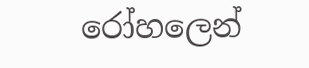රෝහලෙන්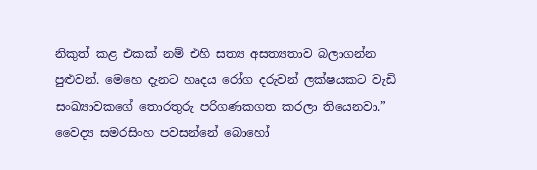නිකුත් කළ එකක් නම් එහි සත්‍ය අසත්‍යතාව බලාගන්න පුළුවන්. මෙහෙ දැනට හෘදය රෝග දරුවන් ලක්ෂයකට වැඩි සංඛ්‍යාවකගේ තොරතුරු පරිගණකගත කරලා තියෙනවා.” වෛද්‍ය සමරසිංහ පවසන්නේ බොහෝ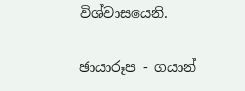විශ්වාසයෙනි.

ඡායාරූප - ගයාන්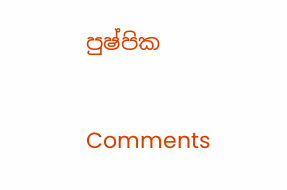පුෂ්පික

Comments